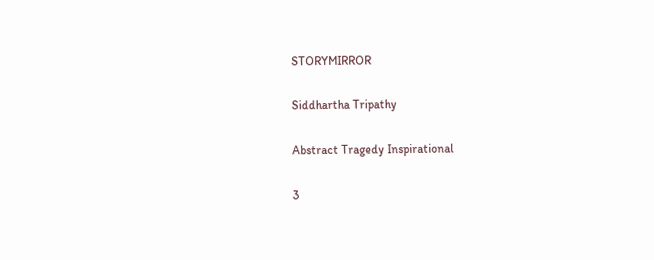STORYMIRROR

Siddhartha Tripathy

Abstract Tragedy Inspirational

3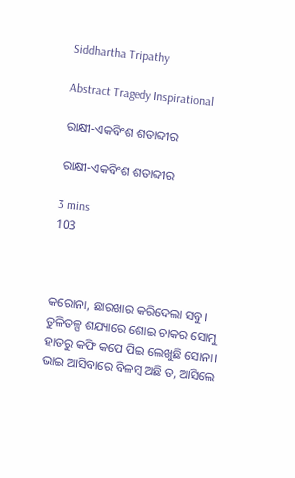Siddhartha Tripathy

Abstract Tragedy Inspirational

ରାକ୍ଷୀ-ଏକବିଂଶ ଶତାବ୍ଦୀର

ରାକ୍ଷୀ-ଏକବିଂଶ ଶତାବ୍ଦୀର

3 mins
103



କରୋନା, ଛାରଖାର କରିଦେଲା ସବୁ। ତୁଳିତଳ୍ପ ଶଯ୍ୟାରେ ଶୋଇ ଚାକର ସୋମୁ ହାତରୁ କଫି କପେ ପିଇ ଲେଖୁଛି ସୋନା। ଭାଇ ଆସିବାରେ ବିଳମ୍ବ ଅଛି ତ, ଆସିଲେ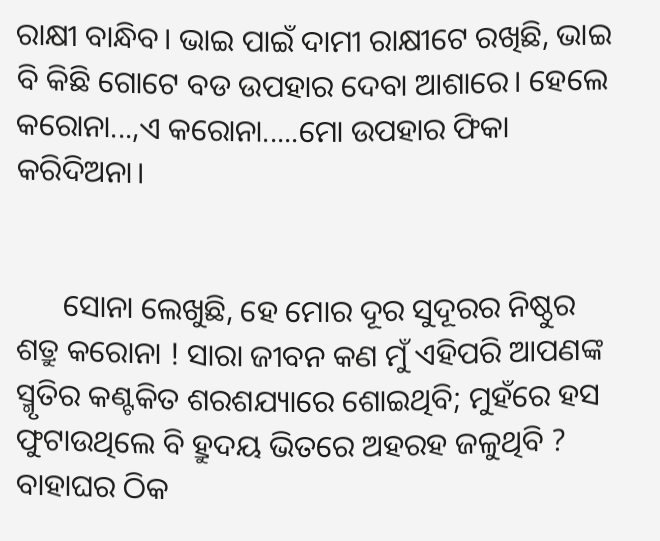ରାକ୍ଷୀ ବାନ୍ଧିବ। ଭାଇ ପାଇଁ ଦାମୀ ରାକ୍ଷୀଟେ ରଖିଛି, ଭାଇ ବି କିଛି ଗୋଟେ ବଡ ଉପହାର ଦେବା ଆଶାରେ। ହେଲେ କରୋନା...,ଏ କରୋନା.....ମୋ ଉପହାର ଫିକା କରିଦିଅନା।


      ସୋନା ଲେଖୁଛି, ହେ ମୋର ଦୂର ସୁଦୂରର ନିଷ୍ଠୁର ଶତ୍ରୁ କରୋନା ! ସାରା ଜୀବନ କଣ ମୁଁ ଏହିପରି ଆପଣଙ୍କ ସ୍ମୃତିର କଣ୍ଟକିତ ଶରଶଯ୍ୟାରେ ଶୋଇଥିବି; ମୁହଁରେ ହସ ଫୁଟାଉଥିଲେ ବି ହ୍ରୁଦୟ ଭିତରେ ଅହରହ ଜଳୁଥିବି ? ବାହାଘର ଠିକ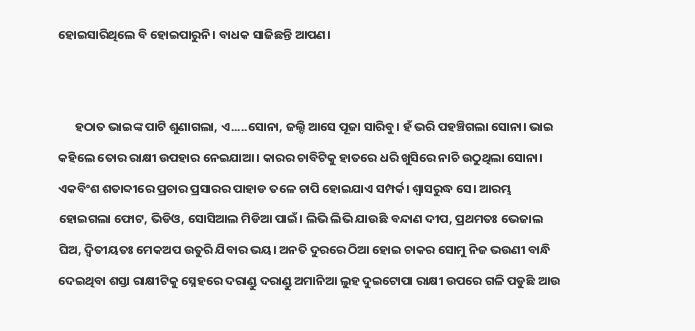ହୋଇସାରିଥିଲେ ବି ହୋଇପାରୁନି। ବାଧକ ସାଜିଛନ୍ତି ଆପଣ।


      ହଠାତ ଭାଇଙ୍କ ପାଟି ଶୁଣାଗଲା, ଏ.....ସୋନା, ଜଲ୍ଦି ଆସେ ପୂଜା ସାରିବୁ। ହଁ ଭରି ପହଞ୍ଚିଗଲା ସୋନା। ଭାଇ କହିଲେ ତୋର ରାକ୍ଷୀ ଉପହାର ନେଇଯାଆ। କାରର ଚାବିଟିକୁ ହାତରେ ଧରି ଖୁସିରେ ନାଚି ଉଠୁଥିଲା ସୋନା। ଏକବିଂଶ ଶତାବ୍ଦୀରେ ପ୍ରଚାର ପ୍ରସାରର ପାହାଡ ତଳେ ଚାପି ହୋଇଯାଏ ସମ୍ପର୍କ। ଶ୍ୱାସରୁଦ୍ଧ ସେ। ଆରମ୍ଭ ହୋଇଗଲା ଫୋଟ, ଭିଡିଓ, ସୋସିଆଲ ମିଡିଆ ପାଇଁ। ଲିଭି ଲିଭି ଯାଉଛି ବନ୍ଦାଣ ଦୀପ, ପ୍ରଥମତଃ ଭେଜାଲ ଘିଅ, ଦ୍ୱିତୀୟତଃ ମେକଅପ ଉତୁରି ଯିବାର ଭୟ। ଅନତି ଦୁରରେ ଠିଆ ହୋଇ ଚାକର ସୋମୁ ନିଜ ଭଉଣୀ ବାନ୍ଧି ଦେଇଥିବା ଶସ୍ତା ରାକ୍ଷୀଟିକୁ ସ୍ନେହରେ ଦରାଣ୍ଡୁ ଦରାଣ୍ଡୁ ଅମାନିଆ ଲୁହ ଦୁଇଟୋପା ରାକ୍ଷୀ ଉପରେ ଗଳି ପଡୁଛି ଆଉ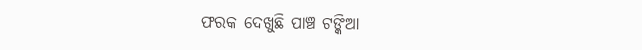ଫରକ ଦେଖୁଛି ପାଞ୍ଚ ଟଙ୍କିଆ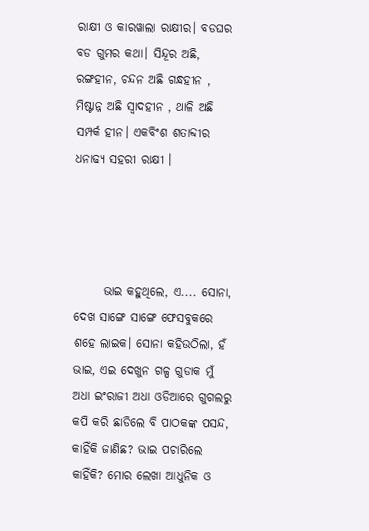ରାକ୍ଷୀ ଓ କାରୱାଲା ରାକ୍ଷୀର। ବଡଘର ବଡ ଗୁମର କଥା। ସିନ୍ଦୂର ଅଛି, ରଙ୍ଗହୀନ, ଚନ୍ଦନ ଅଛି ଗନ୍ଧହୀନ , ମିଷ୍ଟାନ୍ନ ଅଛି ସ୍ୱାଦହୀନ , ଥାଳି ଅଛି ସମ୍ପର୍କ ହୀନ। ଏକବିଂଶ ଶତାବ୍ଦୀର ଧନାଢ୍ଯ ସହରୀ ରାକ୍ଷୀ ।




      ଭାଇ କହୁଥିଲେ, ଏ.... ସୋନା, ଦେଖ ସାଙ୍ଗେ ସାଙ୍ଗେ ଫେସବୁକରେ ଶହେ ଲାଇକ। ସୋନା କହିଉଠିଲା, ହଁ ଭାଇ, ଏଇ ଦେଖୁନ ଗଳ୍ପ ଗୁଡାକ ମୁଁ ଅଧା ଇଂରାଜୀ ଅଧା ଓଡିଆରେ ଗୁଗଲରୁ କପି କରି ଛାଡିଲେ ବି ପାଠକଙ୍କ ପସନ୍ଦ, କାହିଁକି ଜାଣିଛ? ଭାଇ ପଚାରିଲେ କାହିଁକି? ମୋର ଲେଖା ଆଧୁନିକ ଓ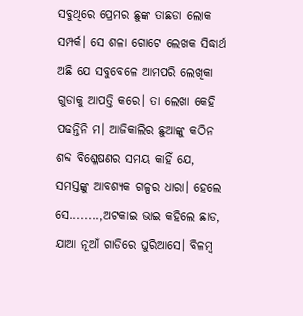ସବୁଥିରେ ପ୍ରେମର ଛୁଙ୍କ ତାଛଡା ଲୋକ ସମ୍ପର୍କ। ସେ ଶଳା ଗୋଟେ ଲେଖକ ସିଦ୍ଧାର୍ଥ ଅଛି ଯେ ସବୁବେଳେ ଆମପରି ଲେଖିକା ଗୁଡାକୁ ଆପତ୍ତି କରେ। ତା ଲେଖା କେହି ପଢନ୍ତିନି ମ। ଆଜିକାଲିର ଛୁଆଙ୍କୁ କଠିନ ଶବ୍ଦ ବିଶ୍ଳେଷଣର ସମୟ କାହିଁ ଯେ, ସମସ୍ତଙ୍କୁ ଆବଶ୍ୟକ ଗଳ୍ପର ଧାରା। ହେଲେ ସେ........,ଅଟକାଇ ଭାଇ କହିଲେ ଛାଡ, ଯାଆ ନୂଆଁ ଗାଡିରେ ଘୁରିଆସେ। ବିଳମ୍ବ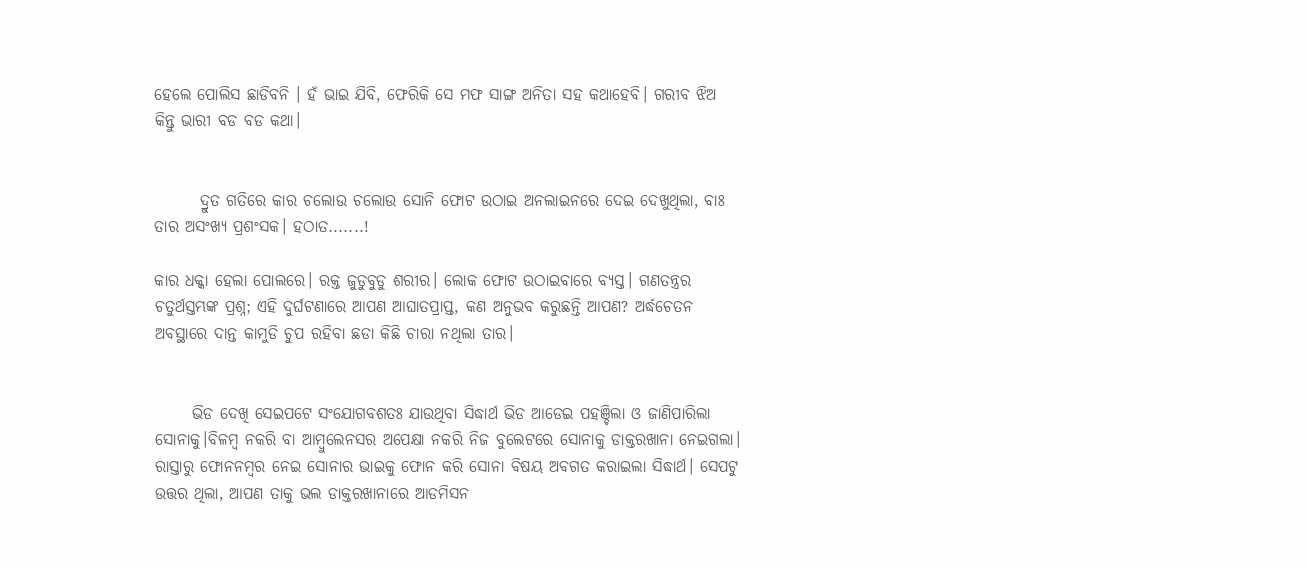ହେଲେ ପୋଲିସ ଛାଡିବନି । ହଁ ଭାଇ ଯିବି, ଫେରିକି ସେ ମଫ ସାଙ୍ଗ ଅନିତା ସହ କଥାହେବି। ଗରୀବ ଝିଅ କିନ୍ତୁ ଭାରୀ ବଡ ବଡ କଥା।


       ଦ୍ରୁତ ଗତିରେ କାର ଚଲୋଉ ଚଲୋଉ ସୋନି ଫୋଟ ଉଠାଇ ଅନଲାଇନରେ ଦେଇ ଦେଖୁଥିଲା, ବାଃ ତାର ଅସଂଖ୍ଯ ପ୍ରଶଂସକ। ହଠାତ.......!

କାର ଧକ୍କା ହେଲା ପୋଲରେ। ରକ୍ତ ଜୁଡୁବୁଡୁ ଶରୀର। ଲୋକ ଫୋଟ ଉଠାଇବାରେ ବ୍ୟସ୍ତ। ଗଣତନ୍ତ୍ରର ଚତୁର୍ଥସ୍ତମ୍ଭଙ୍କ ପ୍ରଶ୍ନ; ଏହି ଦୁର୍ଘଟଣାରେ ଆପଣ ଆଘାତପ୍ରାପ୍ତ, କଣ ଅନୁଭବ କରୁଛନ୍ତି ଆପଣ? ଅର୍ଦ୍ଧଚେତନ ଅବସ୍ଥାରେ ଦାନ୍ତ କାମୁଡି ଚୁପ ରହିବା ଛଡା କିଛି ଚାରା ନଥିଲା ତାର।


      ଭିଡ ଦେଖି ସେଇପଟେ ସଂଯୋଗବଶତଃ ଯାଉଥିବା ସିଦ୍ଧାର୍ଥ ଭିଡ ଆଡେଇ ପହଞ୍ଚିଲା ଓ ଜାଣିପାରିଲା ସୋନାକୁ।ବିଳମ୍ବ ନକରି ବା ଆମ୍ୱୁଲେନସର ଅପେକ୍ଷା ନକରି ନିଜ ବୁଲେଟରେ ସୋନାକୁ ଡାକ୍ତରଖାନା ନେଇଗଲା। ରାସ୍ତାରୁ ଫୋନନମ୍ବର ନେଇ ସୋନାର ଭାଇକୁ ଫୋନ କରି ସୋନା ବିଷୟ ଅବଗତ କରାଇଲା ସିଦ୍ଧାର୍ଥ। ସେପଟୁ ଉତ୍ତର ଥିଲା, ଆପଣ ତାକୁ ଭଲ ଡାକ୍ତରଖାନାରେ ଆଡମିସନ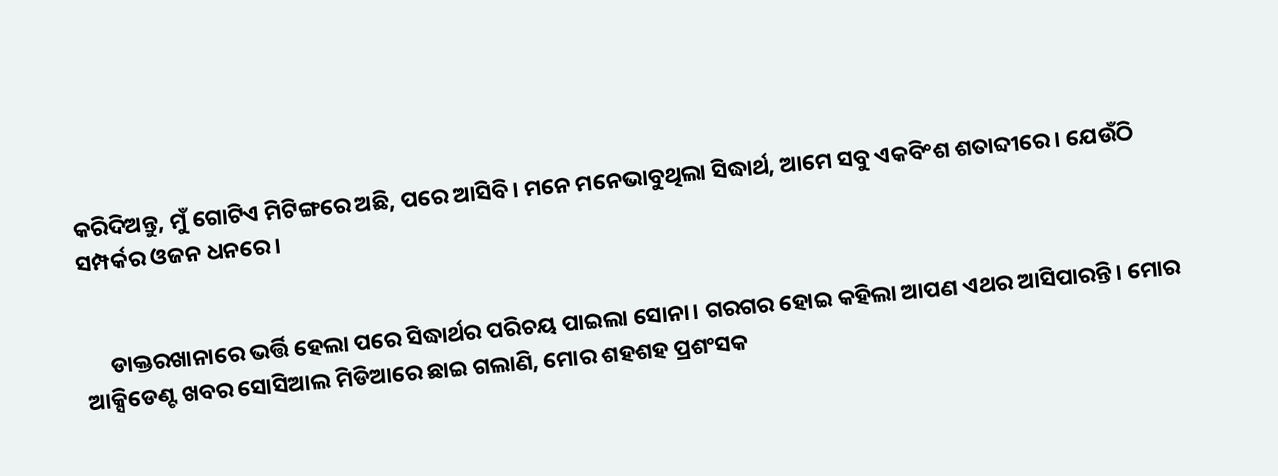କରିଦିଅନ୍ତୁ, ମୁଁ ଗୋଟିଏ ମିଟିଙ୍ଗରେ ଅଛି, ପରେ ଆସିବି। ମନେ ମନେଭାବୁଥିଲା ସିଦ୍ଧାର୍ଥ, ଆମେ ସବୁ ଏକବିଂଶ ଶତାବ୍ଦୀରେ। ଯେଉଁଠି ସମ୍ପର୍କର ଓଜନ ଧନରେ।


     ଡାକ୍ତରଖାନାରେ ଭର୍ତ୍ତି ହେଲା ପରେ ସିଦ୍ଧାର୍ଥର ପରିଚୟ ପାଇଲା ସୋନା। ଗରଗର ହୋଇ କହିଲା ଆପଣ ଏଥର ଆସିପାରନ୍ତି। ମୋର ଆକ୍ସିଡେଣ୍ଟ ଖବର ସୋସିଆଲ ମିଡିଆରେ ଛାଇ ଗଲାଣି, ମୋର ଶହଶହ ପ୍ରଶଂସକ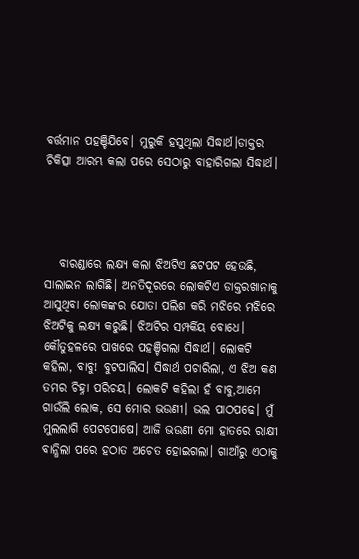ବର୍ତ୍ତମାନ ପହଞ୍ଚିଯିବେ। ମୁରୁକି ହସୁଥିଲା ସିଦ୍ଧାର୍ଥ।ଡାକ୍ତର ଚିକିତ୍ସା ଆରମ୍ଭ କଲା ପରେ ସେଠାରୁ ବାହାରିଗଲା ସିଦ୍ଧାର୍ଥ।




   ବାରଣ୍ଡାରେ ଲକ୍ଷ୍ୟ କଲା ଝିଅଟିଏ ଛଟପଟ ହେଉଛି, ସାଲାଇନ ଲାଗିଛି। ଅନତିଦୂରରେ ଲୋକଟିଏ ଡାକ୍ତରଖାନାକୁ  ଆସୁଥିବା ଲୋକଙ୍କର ଯୋତା ପଲିଶ କରି ମଝିରେ ମଝିରେ ଝିଅଟିକୁ ଲକ୍ଷ୍ୟ କରୁଛି। ଝିଅଟିର ସମ୍ପର୍କିୟ ବୋଧେ। କୌତୁହଳରେ ପାଖରେ ପହଞ୍ଚିଗଲା ସିଦ୍ଧାର୍ଥ। ଲୋକଟି କହିଲା, ବାବୁ! ବୁଟପାଲିସ। ସିଦ୍ଧାର୍ଥ ପଚାରିଲା, ଏ ଝିଅ କଣ ତମର ଚିହ୍ନା ପରିଚୟ। ଲୋକଟି କହିଲା ହଁ ବାବୁ,ଆମେ ଗାଉଁଲି ଲୋକ, ସେ ମୋର ଭଉଣୀ। ଭଲ ପାଠପଢେ। ମୁଁ ମୁଲଲାଗି ପେଟପୋଷେ। ଆଜି ଭଉଣୀ ମୋ ହାତରେ ରାକ୍ଷୀ ବାନ୍ଧିଲା ପରେ ହଠାତ ଅଚେତ ହୋଇଗଲା। ଗାଆଁରୁ ଏଠାକୁ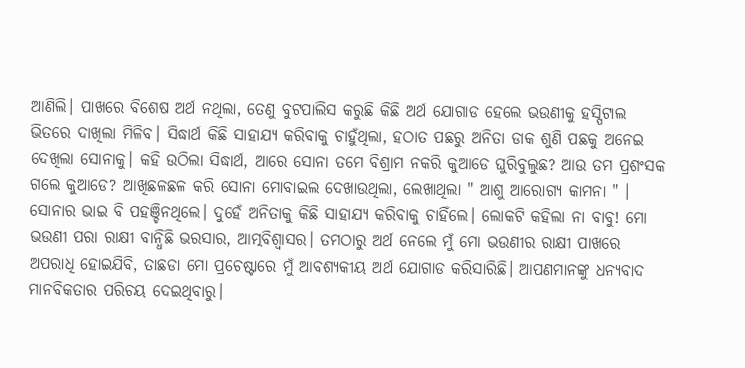ଆଣିଲି। ପାଖରେ ବିଶେଷ ଅର୍ଥ ନଥିଲା, ତେଣୁ ବୁଟପାଲିସ କରୁଛି କିଛି ଅର୍ଥ ଯୋଗାଡ ହେଲେ ଭଉଣୀକୁ ହସ୍ପିଟାଲ ଭିତରେ ଦାଖିଲା ମିଳିବ। ସିଦ୍ଧାର୍ଥ କିଛି ସାହାଯ୍ଯ କରିବାକୁ ଚାହୁଁଥିଲା, ହଠାତ ପଛରୁ ଅନିତା ଡାକ ଶୁଣି ପଛକୁ ଅନେଇ ଦେଖିଲା ସୋନାକୁ। କହି ଉଠିଲା ସିଦ୍ଧାର୍ଥ, ଆରେ ସୋନା ତମେ ବିଶ୍ରାମ ନକରି କୁଆଡେ ଘୁରିବୁଲୁଛ? ଆଉ ତମ ପ୍ରଶଂସକ ଗଲେ କୁଆଡେ? ଆଖିଛଳଛଳ କରି ସୋନା ମୋବାଇଲ ଦେଖାଉଥିଲା, ଲେଖାଥିଲା " ଆଶୁ ଆରୋଗ୍ଯ କାମନା " । ସୋନାର ଭାଇ ବି ପହଞ୍ଚିନଥିଲେ। ଦୁହେଁ ଅନିତାକୁ କିଛି ସାହାଯ୍ଯ କରିବାକୁ ଚାହିଁଲେ। ଲୋକଟି କହିଲା ନା ବାବୁ! ମୋ ଭଉଣୀ ପରା ରାକ୍ଷୀ ବାନ୍ଧିଛି ଭରସାର, ଆତ୍ମବିଶ୍ୱାସର। ତମଠାରୁ ଅର୍ଥ ନେଲେ ମୁଁ ମୋ ଭଉଣୀର ରାକ୍ଷୀ ପାଖରେ ଅପରାଧି ହୋଇଯିବି, ତାଛଡା ମୋ ପ୍ରଚେଷ୍ଟାରେ ମୁଁ ଆବଶ୍ୟକୀୟ ଅର୍ଥ ଯୋଗାଡ କରିସାରିଛି। ଆପଣମାନଙ୍କୁ ଧନ୍ୟବାଦ ମାନବିକତାର ପରିଚୟ ଦେଇଥିବାରୁ।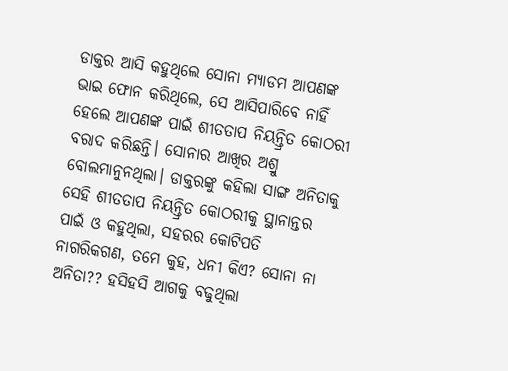ଡାକ୍ତର ଆସି କହୁଥିଲେ ସୋନା ମ୍ୟାଡମ ଆପଣଙ୍କ ଭାଇ ଫୋନ କରିଥିଲେ, ସେ ଆସିପାରିବେ ନାହିଁ ହେଲେ ଆପଣଙ୍କ ପାଇଁ ଶୀତତାପ ନିୟନ୍ତ୍ରିତ କୋଠରୀ ବରାଦ କରିଛନ୍ତି। ସୋନାର ଆଖିର ଅଶ୍ରୁ ବୋଲମାନୁନଥିଲା। ଡାକ୍ତରଙ୍କୁ କହିଲା ସାଙ୍ଗ ଅନିତାକୁ ସେହି ଶୀତତାପ ନିୟନ୍ତ୍ରିତ କୋଠରୀକୁ ସ୍ଥାନାନ୍ତର ପାଇଁ ଓ କହୁଥିଲା, ସହରର କୋଟିପତି ନାଗରିକଗଣ, ତମେ କୁହ, ଧନୀ କିଏ? ସୋନା ନା ଅନିତା?? ହସିହସି ଆଗକୁ ବଢୁଥିଲା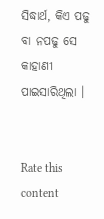ସିଦ୍ଧାର୍ଥ, କିଏ ପଢୁ ବା ନପଢୁ ସେ କାହାଣୀ ପାଇସାରିଥିଲା ।


Rate this content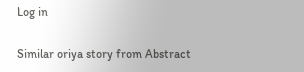Log in

Similar oriya story from Abstract